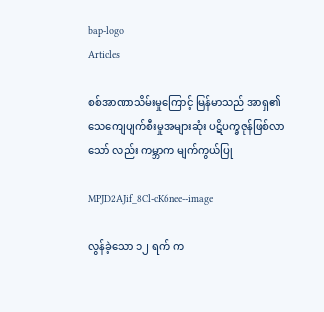bap-logo
Articles

စစ်အာဏာသိမ်းမှုကြောင့် မြန်မာသည် အာရှ၏ သေကျေပျက်စီးမှုအများဆုံး ပဋိပက္ခဇုန်ဖြစ်လာသော် လည်း ကမ္ဘာက မျက်ကွယ်ပြု

MPJD2AJif_8Cl-cK6nee--image

လွန်ခဲ့သော ၁၂ ရက် က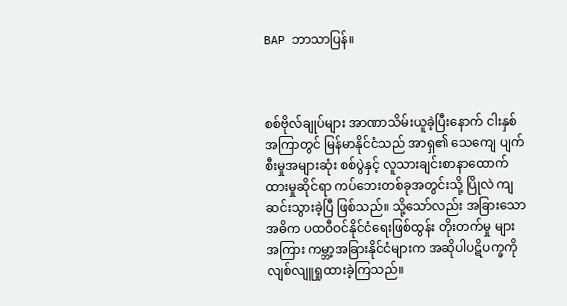BAP ဘာသာပြန်။



စစ်ဗိုလ်ချုပ်များ အာဏာသိမ်းယူခဲ့ပြီးနောက် ငါးနှစ်အကြာတွင် မြန်မာနိုင်ငံသည် အာရှ၏ သေကျေ ပျက်စီးမှုအများဆုံး စစ်ပွဲနှင့် လူသားချင်းစာနာထောက်ထားမှုဆိုင်ရာ ကပ်ဘေးတစ်ခုအတွင်းသို့ ပြိုလဲ ကျဆင်းသွားခဲ့ပြီ ဖြစ်သည်။ သို့သော်လည်း အခြားသော အဓိက ပထဝီဝင်နိုင်ငံရေးဖြစ်ထွန်း တိုးတက်မှု များအကြား ကမ္ဘာ့အခြားနိုင်ငံများက အဆိုပါပဋိပက္ခကို လျစ်လျူရှုထားခဲ့ကြသည်။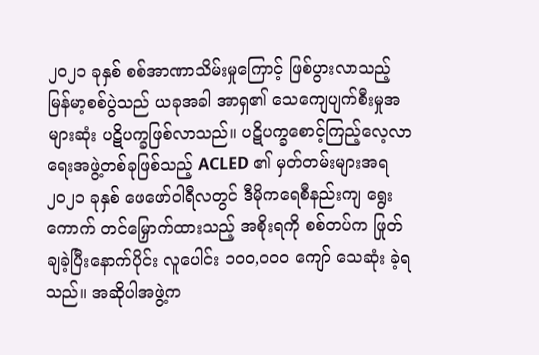၂၀၂၁ ခုနှစ် စစ်အာဏာသိမ်းမှုကြောင့် ဖြစ်ပွားလာသည့် မြန်မာ့စစ်ပွဲသည် ယခုအခါ အာရှ၏ သေကျေပျက်စီးမှုအများဆုံး ပဋိပက္ခဖြစ်လာသည်။ ပဋိပက္ခစောင့်ကြည့်လေ့လာရေးအဖွဲ့တစ်ခုဖြစ်သည့် ACLED ၏ မှတ်တမ်းများအရ ၂၀၂၁ ခုနှစ် ဖေဖော်ဝါရီလတွင် ဒီမိုကရေစီနည်းကျ ရွေးကောက် တင်မြှောက်ထားသည့် အစိုးရကို စစ်တပ်က ဖြုတ်ချခဲ့ပြီးနောက်ပိုင်း လူပေါင်း ၁၀၀,၀၀၀ ကျော် သေဆုံး ခဲ့ရသည်။ အဆိုပါအဖွဲ့က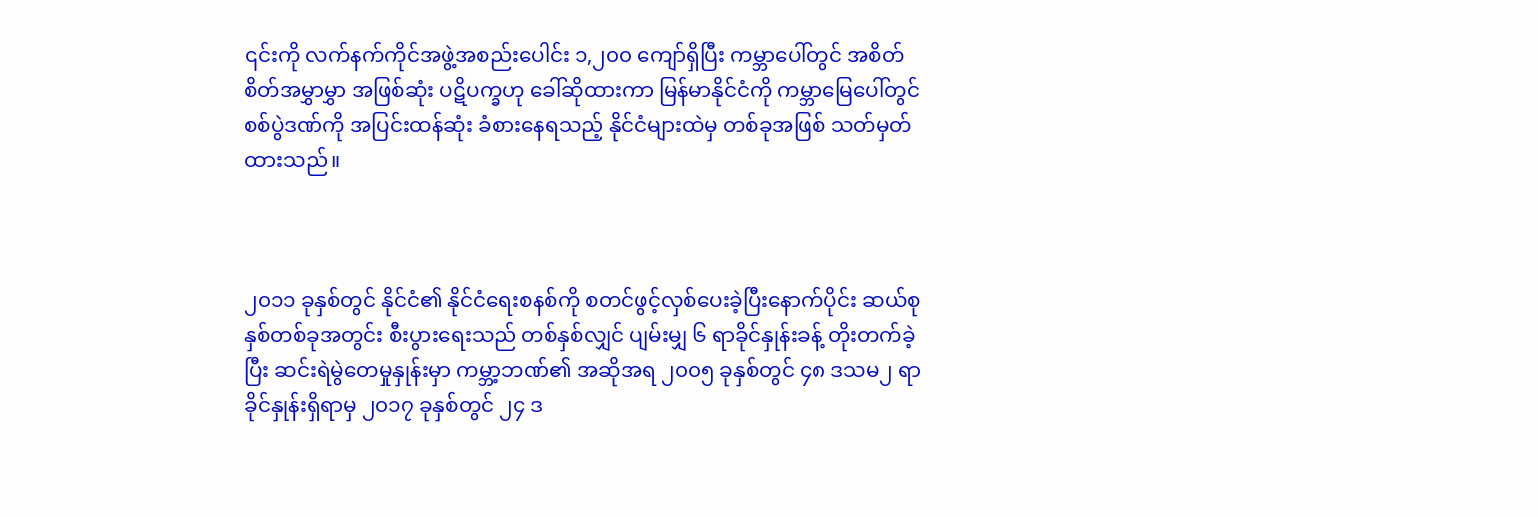၎င်းကို လက်နက်ကိုင်အဖွဲ့အစည်းပေါင်း ၁,၂၀၀ ကျော်ရှိပြီး ကမ္ဘာပေါ်တွင် အစိတ်စိတ်အမွှာမွှာ အဖြစ်ဆုံး ပဋိပက္ခဟု ခေါ်ဆိုထားကာ မြန်မာနိုင်ငံကို ကမ္ဘာမြေပေါ်တွင် စစ်ပွဲဒဏ်ကို အပြင်းထန်ဆုံး ခံစားနေရသည့် နိုင်ငံများထဲမှ တစ်ခုအဖြစ် သတ်မှတ်ထားသည်။



၂၀၁၁ ခုနှစ်တွင် နိုင်ငံ၏ နိုင်ငံရေးစနစ်ကို စတင်ဖွင့်လှစ်ပေးခဲ့ပြီးနောက်ပိုင်း ဆယ်စုနှစ်တစ်ခုအတွင်း စီးပွားရေးသည် တစ်နှစ်လျှင် ပျမ်းမျှ ၆ ရာခိုင်နှုန်းခန့် တိုးတက်ခဲ့ပြီး ဆင်းရဲမွဲတေမှုနှုန်းမှာ ကမ္ဘာ့ဘဏ်၏ အဆိုအရ ၂၀၀၅ ခုနှစ်တွင် ၄၈ ဒသမ၂ ရာခိုင်နှုန်းရှိရာမှ ၂၀၁၇ ခုနှစ်တွင် ၂၄ ဒ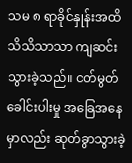သမ ၈ ရာခိုင်နှုန်းအထိ သိသိသာသာ ကျဆင်းသွားခဲ့သည်။ ငတ်မွတ်ခေါင်းပါးမှု အခြေအနေမှာလည်း ဆုတ်ခွာသွားခဲ့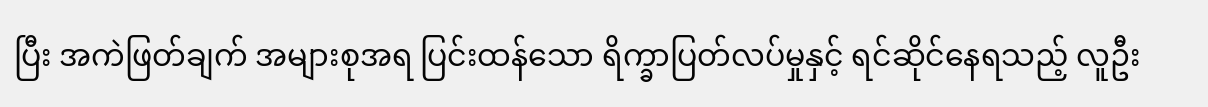ပြီး အကဲဖြတ်ချက် အများစုအရ ပြင်းထန်သော ရိက္ခာပြတ်လပ်မှုနှင့် ရင်ဆိုင်နေရသည့် လူဦး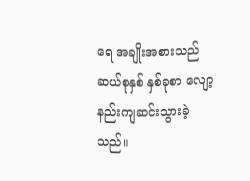ရေ အချိုးအစားသည် ဆယ်စုနှစ် နှစ်ခုစာ လျော့နည်းကျဆင်းသွားခဲ့သည်။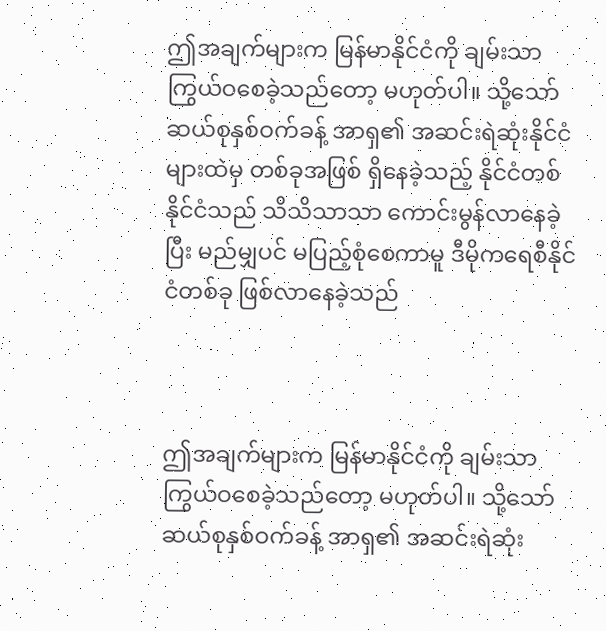ဤအချက်များက မြန်မာနိုင်ငံကို ချမ်းသာကြွယ်ဝစေခဲ့သည်တော့ မဟုတ်ပါ။ သို့သော် ဆယ်စုနှစ်ဝက်ခန့် အာရှ၏ အဆင်းရဲဆုံးနိုင်ငံများထဲမှ တစ်ခုအဖြစ် ရှိနေခဲ့သည့် နိုင်ငံတစ်နိုင်ငံသည် သိသိသာသာ ကောင်းမွန်လာနေခဲ့ပြီး မည်မျှပင် မပြည့်စုံစေကာမူ ဒီမိုကရေစီနိုင်ငံတစ်ခု ဖြစ်လာနေခဲ့သည်



ဤအချက်များက မြန်မာနိုင်ငံကို ချမ်းသာကြွယ်ဝစေခဲ့သည်တော့ မဟုတ်ပါ။ သို့သော် ဆယ်စုနှစ်ဝက်ခန့် အာရှ၏ အဆင်းရဲဆုံး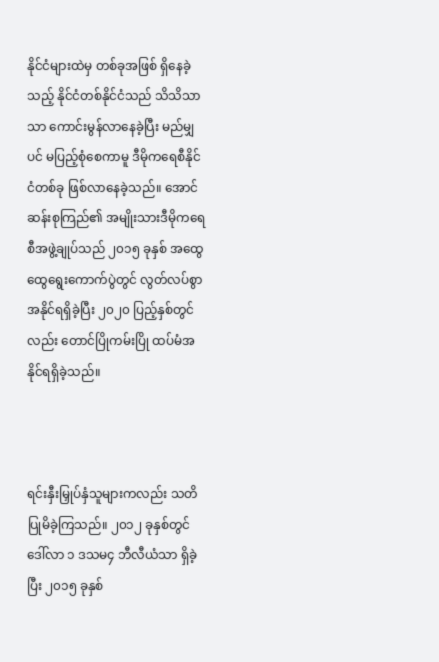နိုင်ငံများထဲမှ တစ်ခုအဖြစ် ရှိနေခဲ့သည့် နိုင်ငံတစ်နိုင်ငံသည် သိသိသာသာ ကောင်းမွန်လာနေခဲ့ပြီး မည်မျှပင် မပြည့်စုံစေကာမူ ဒီမိုကရေစီနိုင်ငံတစ်ခု ဖြစ်လာနေခဲ့သည်။ အောင်ဆန်းစုကြည်၏ အမျိုးသားဒီမိုကရေစီအဖွဲ့ချုပ်သည် ၂၀၁၅ ခုနှစ် အထွေထွေရွေးကောက်ပွဲတွင် လွတ်လပ်စွာ အနိုင်ရရှိခဲ့ပြီး ၂၀၂၀ ပြည့်နှစ်တွင်လည်း တောင်ပြိုကမ်းပြို ထပ်မံအနိုင်ရရှိခဲ့သည်။



ရင်းနှီးမြှုပ်နှံသူများကလည်း သတိပြုမိခဲ့ကြသည်။ ၂၀၁၂ ခုနှစ်တွင် ဒေါ်လာ ၁ ဒသမ၄ ဘီလီယံသာ ရှိခဲ့ပြီး ၂၀၁၅ ခုနှစ်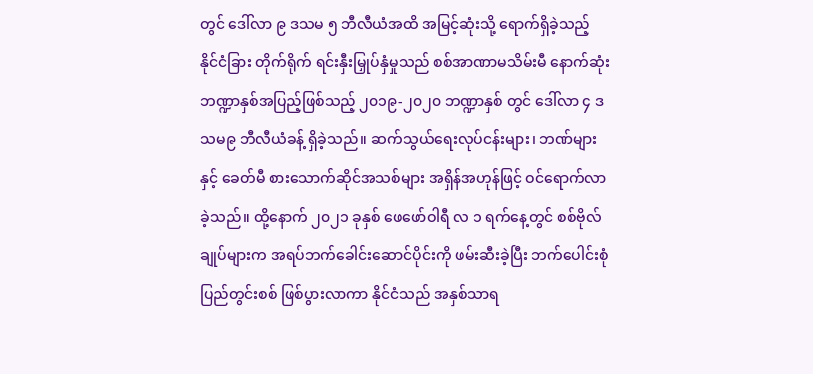တွင် ဒေါ်လာ ၉ ဒသမ ၅ ဘီလီယံအထိ အမြင့်ဆုံးသို့ ရောက်ရှိခဲ့သည့် နိုင်ငံခြား တိုက်ရိုက် ရင်းနှီးမြှုပ်နှံမှုသည် စစ်အာဏာမသိမ်းမီ နောက်ဆုံး ဘဏ္ဍာနှစ်အပြည့်ဖြစ်သည့် ၂၀၁၉-၂၀၂၀ ဘဏ္ဍာနှစ် တွင် ဒေါ်လာ ၄ ဒသမ၉ ဘီလီယံခန့် ရှိခဲ့သည်။ ဆက်သွယ်ရေးလုပ်ငန်းများ၊ ဘဏ်များနှင့် ခေတ်မီ စားသောက်ဆိုင်အသစ်များ အရှိန်အဟုန်ဖြင့် ဝင်ရောက်လာခဲ့သည်။ ထို့နောက် ၂၀၂၁ ခုနှစ် ဖေဖော်ဝါရီ လ ၁ ရက်နေ့တွင် စစ်ဗိုလ်ချုပ်များက အရပ်ဘက်ခေါင်းဆောင်ပိုင်းကို ဖမ်းဆီးခဲ့ပြီး ဘက်ပေါင်းစုံ ပြည်တွင်းစစ် ဖြစ်ပွားလာကာ နိုင်ငံသည် အနှစ်သာရ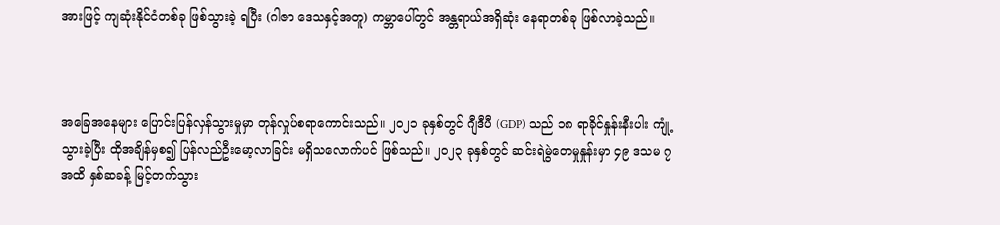အားဖြင့် ကျဆုံးနိုင်ငံတစ်ခု ဖြစ်သွားခဲ့ ရပြီး (ဂါဇာ ဒေသနှင့်အတူ) ကမ္ဘာပေါ်တွင် အန္တရာယ်အရှိဆုံး နေရာတစ်ခု ဖြစ်လာခဲ့သည်။



အခြေအနေများ ပြောင်းပြန်လှန်သွားမှုမှာ တုန်လှုပ်စရာကောင်းသည်။ ၂၀၂၁ ခုနှစ်တွင် ဂျီဒီပီ (GDP) သည် ၁၈ ရာခိုင်နှုန်းနီးပါး ကျုံ့သွားခဲ့ပြီး ထိုအချိန်မှစ၍ ပြန်လည်ဦးမော့လာခြင်း မရှိသလောက်ပင် ဖြစ်သည်။ ၂၀၂၃ ခုနှစ်တွင် ဆင်းရဲမွဲတေမှုနှုန်းမှာ ၄၉ ဒသမ ၇ အထိ နှစ်ဆခန့် မြင့်တက်သွား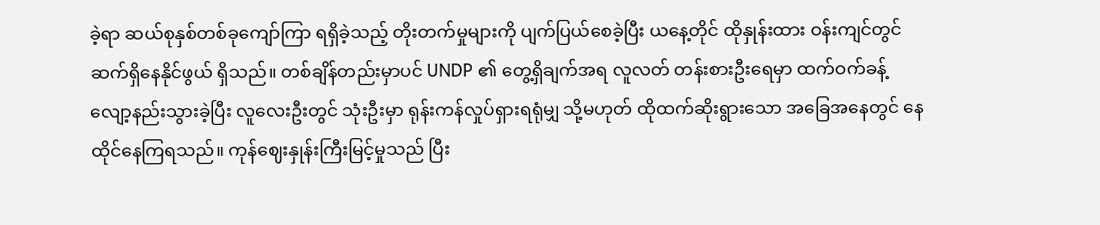ခဲ့ရာ ဆယ်စုနှစ်တစ်ခုကျော်ကြာ ရရှိခဲ့သည့် တိုးတက်မှုများကို ပျက်ပြယ်စေခဲ့ပြီး ယနေ့တိုင် ထိုနှုန်းထား ဝန်းကျင်တွင် ဆက်ရှိနေနိုင်ဖွယ် ရှိသည်။ တစ်ချိန်တည်းမှာပင် UNDP ၏ တွေ့ရှိချက်အရ လူလတ် တန်းစားဦးရေမှာ ထက်ဝက်ခန့် လျော့နည်းသွားခဲ့ပြီး လူလေးဦးတွင် သုံးဦးမှာ ရုန်းကန်လှုပ်ရှားရရုံမျှ သို့မဟုတ် ထိုထက်ဆိုးရွားသော အခြေအနေတွင် နေထိုင်နေကြရသည်။ ကုန်ဈေးနှုန်းကြီးမြင့်မှုသည် ပြီး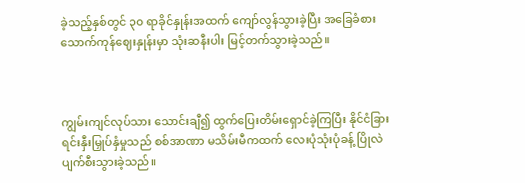ခဲ့သည့်နှစ်တွင် ၃၀ ရာခိုင်နှုန်းအထက် ကျော်လွန်သွားခဲ့ပြီး အခြေခံစားသောက်ကုန်ဈေးနှုန်းမှာ သုံးဆနီးပါး မြင့်တက်သွားခဲ့သည်။



ကျွမ်းကျင်လုပ်သား သောင်းချီ၍ ထွက်ပြေးတိမ်းရှောင်ခဲ့ကြပြီး နိုင်ငံခြားရင်းနှီးမြှုပ်နှံမှုသည် စစ်အာဏာ မသိမ်းမီကထက် လေးပုံသုံးပုံခန့် ပြိုလဲပျက်စီးသွားခဲ့သည်။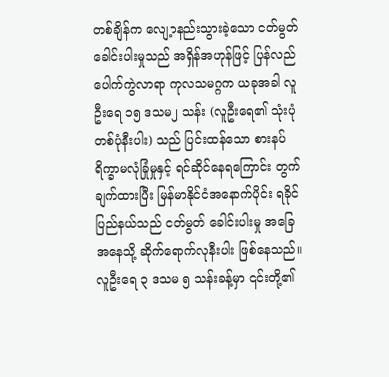တစ်ချိန်က လျေ့ာနည်းသွားခဲ့သော ငတ်မွတ်ခေါင်းပါးမှုသည် အရှိန်အဟုန်ဖြင့် ပြန်လည်ပေါက်ကွဲလာရာ ကုလသမဂ္ဂက ယခုအခါ လူဦးရေ ၁၅ ဒသမ၂ သန်း (လူဦးရေ၏ သုံးပုံတစ်ပုံနီးပါး) သည် ပြင်းထန်သော စားနပ်ရိက္ခာမလုံခြုံမှုနှင့် ရင်ဆိုင်နေရကြောင်း တွက်ချက်ထားပြီး မြန်မာနိုင်ငံအနောက်ပိုင်း ရခိုင်ပြည်နယ်သည် ငတ်မွတ် ခေါင်းပါးမှု အခြေအနေသို့ ဆိုက်ရောက်လုနီးပါး ဖြစ်နေသည်။ လူဦးရေ ၃ ဒသမ ၅ သန်းခန့်မှာ ၎င်းတို့၏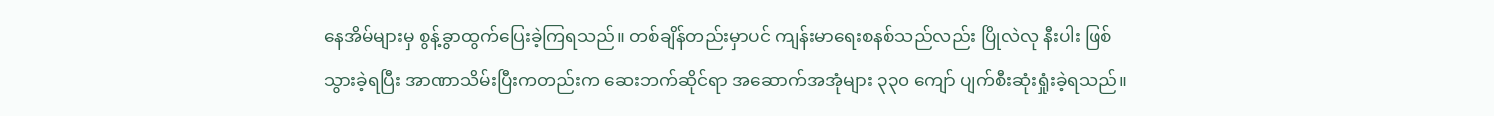နေအိမ်များမှ စွန့်ခွာထွက်ပြေးခဲ့ကြရသည်။ တစ်ချိန်တည်းမှာပင် ကျန်းမာရေးစနစ်သည်လည်း ပြိုလဲလု နီးပါး ဖြစ်သွားခဲ့ရပြီး အာဏာသိမ်းပြီးကတည်းက ဆေးဘက်ဆိုင်ရာ အဆောက်အအုံများ ၃၃၀ ကျော် ပျက်စီးဆုံးရှုံးခဲ့ရသည်။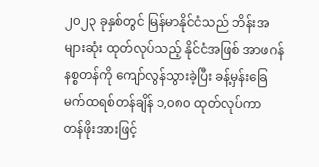၂၀၂၃ ခုနှစ်တွင် မြန်မာနိုင်ငံသည် ဘိန်းအများဆုံး ထုတ်လုပ်သည့် နိုင်ငံအဖြစ် အာဖဂန်နစ္စတန်ကို ကျော်လွန်သွားခဲ့ပြီး ခန့်မှန်းခြေ မက်ထရစ်တန်ချိန် ၁,၀၈၀ ထုတ်လုပ်ကာ တန်ဖိုးအားဖြင့်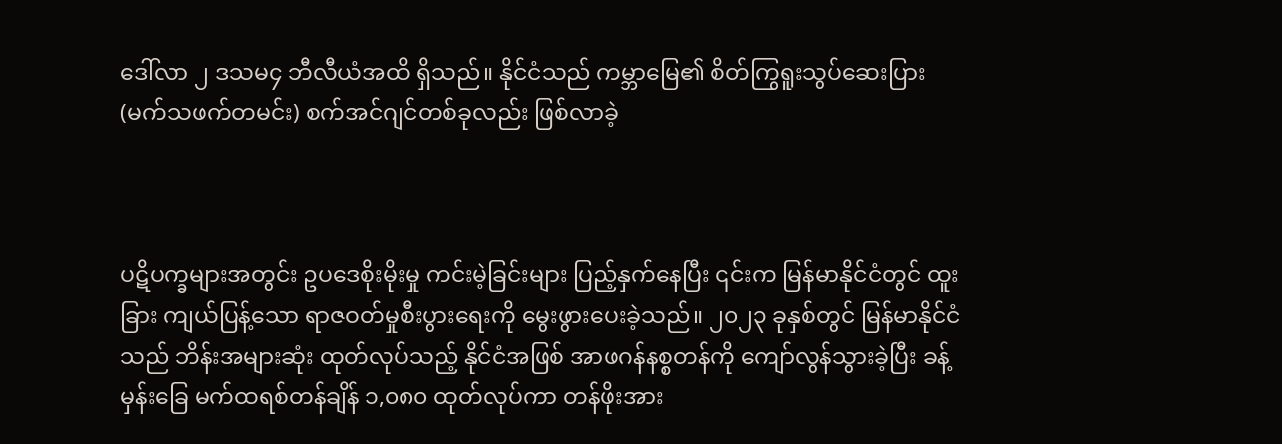ဒေါ်လာ ၂ ဒသမ၄ ဘီလီယံအထိ ရှိသည်။ နိုင်ငံသည် ကမ္ဘာမြေ၏ စိတ်ကြွရူးသွပ်ဆေးပြား (မက်သဖက်တမင်း) စက်အင်ဂျင်တစ်ခုလည်း ဖြစ်လာခဲ့



ပဋိပက္ခများအတွင်း ဥပဒေစိုးမိုးမှု ကင်းမဲ့ခြင်းများ ပြည့်နှက်နေပြီး ၎င်းက မြန်မာနိုင်ငံတွင် ထူးခြား ကျယ်ပြန့်သော ရာဇဝတ်မှုစီးပွားရေးကို မွေးဖွားပေးခဲ့သည်။ ၂၀၂၃ ခုနှစ်တွင် မြန်မာနိုင်ငံသည် ဘိန်းအများဆုံး ထုတ်လုပ်သည့် နိုင်ငံအဖြစ် အာဖဂန်နစ္စတန်ကို ကျော်လွန်သွားခဲ့ပြီး ခန့်မှန်းခြေ မက်ထရစ်တန်ချိန် ၁,၀၈၀ ထုတ်လုပ်ကာ တန်ဖိုးအား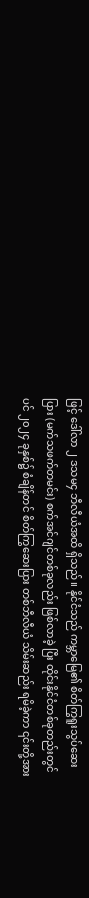ဖြင့် ဒေါ်လာ ၂ ဒသမ၄ ဘီလီယံအထိ ရှိသည်။ နိုင်ငံသည် ကမ္ဘာမြေ၏ စိတ်ကြွရူးသွပ်ဆေးပြား (မက်သဖက်တမင်း) စက်အင်ဂျင်တစ်ခုလည်း ဖြစ်လာခဲ့ ပြီး ထိုင်းနိုင်ငံတစ်ခုတည်းတွင်ပင် ၂၀၂၄ ခုနှစ်၌ စံချိန်တင် စိတ်ကြွဆေးပြား တစ်ဘီလီယံ သိမ်းဆည်း ရမိခဲ့ကာ ၎င်းတို့အား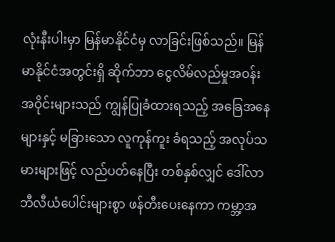လုံးနီးပါးမှာ မြန်မာနိုင်ငံမှ လာခြင်းဖြစ်သည်။ မြန်မာနိုင်ငံအတွင်းရှိ ဆိုက်ဘာ ငွေလိမ်လည်မှုအဝန်းအဝိုင်းများသည် ကျွန်ပြုခံထားရသည့် အခြေအနေများနှင့် မခြားသော လူကုန်ကူး ခံရသည့် အလုပ်သမားများဖြင့် လည်ပတ်နေပြီး တစ်နှစ်လျှင် ဒေါ်လာဘီလီယံပေါင်းများစွာ ဖန်တီးပေးနေကာ ကမ္ဘာ့အ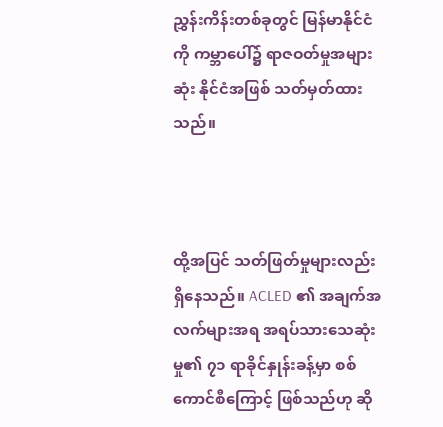ညွှန်းကိန်းတစ်ခုတွင် မြန်မာနိုင်ငံကို ကမ္ဘာပေါ်၌ ရာဇဝတ်မှုအများဆုံး နိုင်ငံအဖြစ် သတ်မှတ်ထားသည်။



ထို့အပြင် သတ်ဖြတ်မှုများလည်း ရှိနေသည်။ ACLED ၏ အချက်အလက်များအရ အရပ်သားသေဆုံးမှု၏ ၇၁ ရာခိုင်နှုန်းခန့်မှာ စစ်ကောင်စီကြောင့် ဖြစ်သည်ဟု ဆို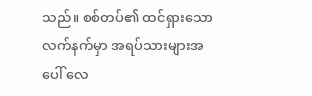သည်။ စစ်တပ်၏ ထင်ရှားသော လက်နက်မှာ အရပ်သားများအပေါ် လေ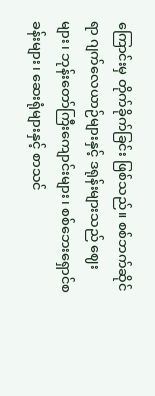ကြောင်းမှ တိုက်ခိုက်ခြင်း ဖြစ်သည်။ စစ်ဘက်ဆိုင်ရာ ဂျက်လေယာဉ်များနှင့် ဒရုန်းများသည် ဈေးများ၊ ဘုန်းတော်ကြီးကျောင်းများ၊ စစ်ဘေးရှောင်စခန်းများ၊ ဆေးရုံများနှင့် စာသင်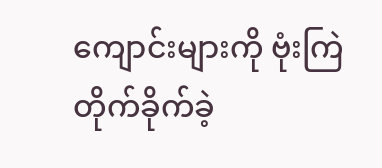ကျောင်းများကို ဗုံးကြဲတိုက်ခိုက်ခဲ့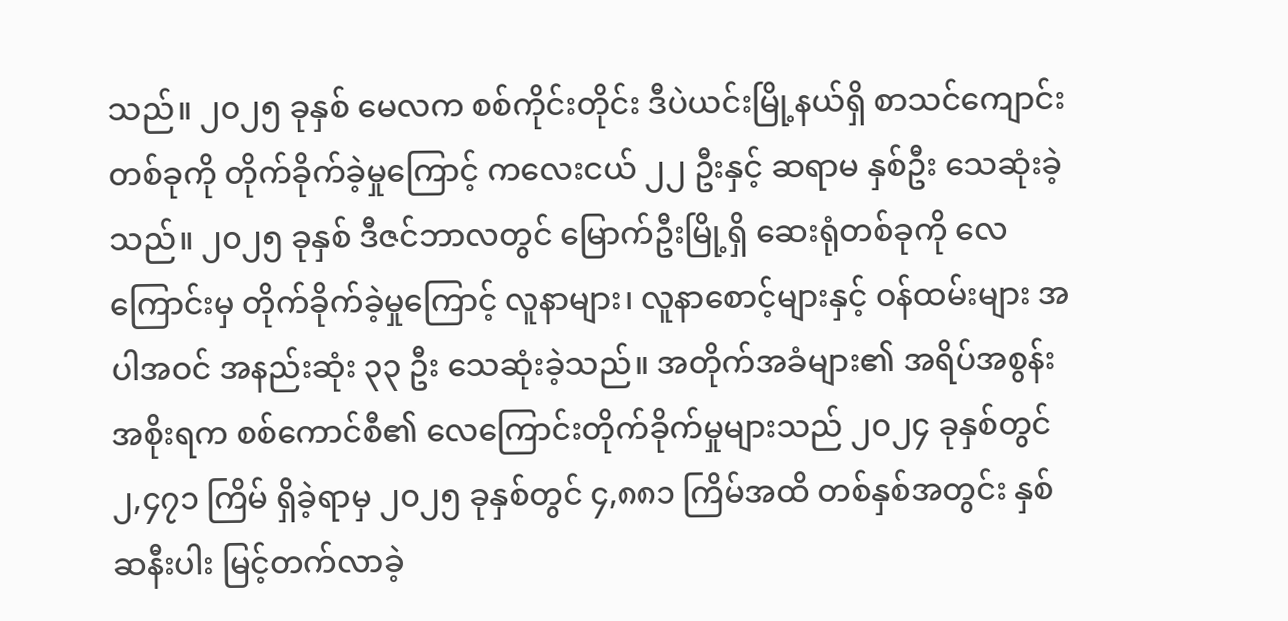သည်။ ၂၀၂၅ ခုနှစ် မေလက စစ်ကိုင်းတိုင်း ဒီပဲယင်းမြို့နယ်ရှိ စာသင်ကျောင်းတစ်ခုကို တိုက်ခိုက်ခဲ့မှုကြောင့် ကလေးငယ် ၂၂ ဦးနှင့် ဆရာမ နှစ်ဦး သေဆုံးခဲ့သည်။ ၂၀၂၅ ခုနှစ် ဒီဇင်ဘာလတွင် မြောက်ဦးမြို့ရှိ ဆေးရုံတစ်ခုကို လေကြောင်းမှ တိုက်ခိုက်ခဲ့မှုကြောင့် လူနာများ၊ လူနာစောင့်များနှင့် ဝန်ထမ်းများ အပါအဝင် အနည်းဆုံး ၃၃ ဦး သေဆုံးခဲ့သည်။ အတိုက်အခံများ၏ အရိပ်အစွန်းအစိုးရက စစ်ကောင်စီ၏ လေကြောင်းတိုက်ခိုက်မှုများသည် ၂၀၂၄ ခုနှစ်တွင် ၂,၄၇၁ ကြိမ် ရှိခဲ့ရာမှ ၂၀၂၅ ခုနှစ်တွင် ၄,၈၈၁ ကြိမ်အထိ တစ်နှစ်အတွင်း နှစ်ဆနီးပါး မြင့်တက်လာခဲ့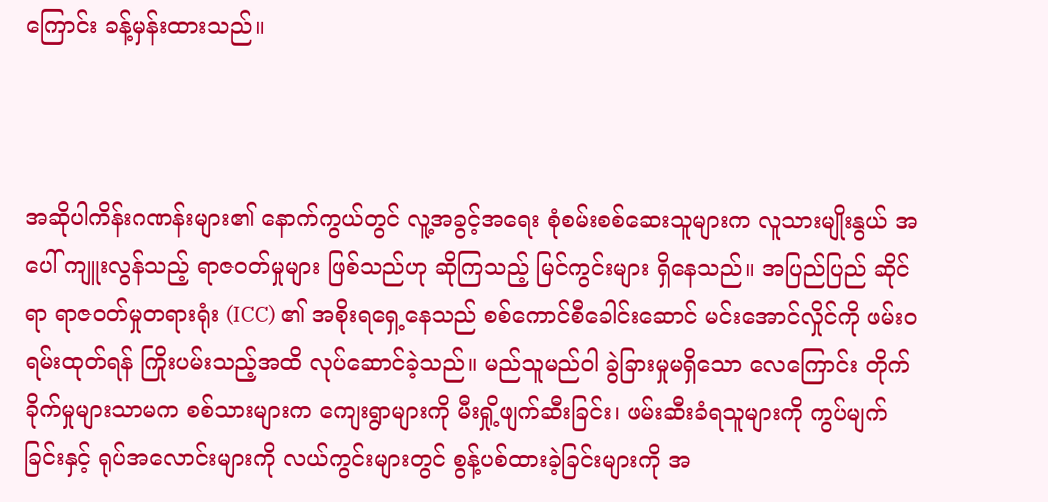ကြောင်း ခန့်မှန်းထားသည်။



အဆိုပါကိန်းဂဏန်းများ၏ နောက်ကွယ်တွင် လူ့အခွင့်အရေး စုံစမ်းစစ်ဆေးသူများက လူသားမျိုးနွယ် အပေါ် ကျူးလွန်သည့် ရာဇဝတ်မှုများ ဖြစ်သည်ဟု ဆိုကြသည့် မြင်ကွင်းများ ရှိနေသည်။ အပြည်ပြည် ဆိုင်ရာ ရာဇဝတ်မှုတရားရုံး (ICC) ၏ အစိုးရရှေ့နေသည် စစ်ကောင်စီခေါင်းဆောင် မင်းအောင်လှိုင်ကို ဖမ်းဝရမ်းထုတ်ရန် ကြိုးပမ်းသည့်အထိ လုပ်ဆောင်ခဲ့သည်။ မည်သူမည်ဝါ ခွဲခြားမှုမရှိသော လေကြောင်း တိုက်ခိုက်မှုများသာမက စစ်သားများက ကျေးရွာများကို မီးရှို့ဖျက်ဆီးခြင်း၊ ဖမ်းဆီးခံရသူများကို ကွပ်မျက်ခြင်းနှင့် ရုပ်အလောင်းများကို လယ်ကွင်းများတွင် စွန့်ပစ်ထားခဲ့ခြင်းများကို အ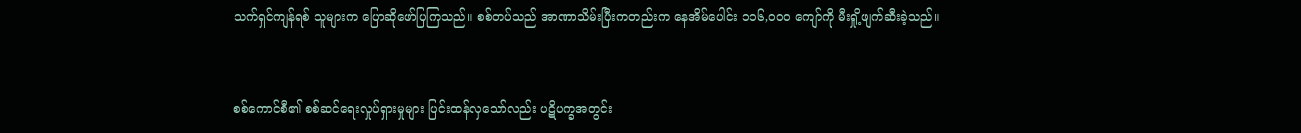သက်ရှင်ကျန်ရစ် သူများက ပြောဆိုဖော်ပြကြသည်။ စစ်တပ်သည် အာဏာသိမ်းပြီးကတည်းက နေအိမ်ပေါင်း ၁၁၆,၀၀၀ ကျော်ကို မီးရှို့ဖျက်ဆီးခဲ့သည်။



စစ်ကောင်စီ၏ စစ်ဆင်ရေးလှုပ်ရှားမှုများ ပြင်းထန်လှသော်လည်း ပဋိပက္ခအတွင်း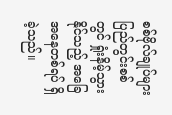စစ်ဗိုလ်ချုပ်များ ပြည်တွင်းစစ်တွင် ရှုံးနိမ့်သွားနိုင်သည့် အခြေအနေတစ်ရပ် ရှိခဲ့သည်။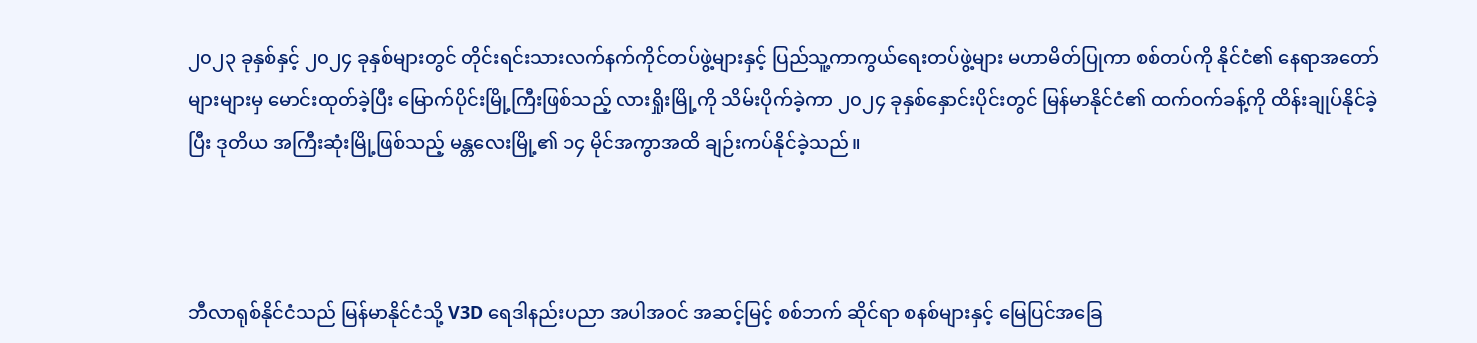၂၀၂၃ ခုနှစ်နှင့် ၂၀၂၄ ခုနှစ်များတွင် တိုင်းရင်းသားလက်နက်ကိုင်တပ်ဖွဲ့များနှင့် ပြည်သူ့ကာကွယ်ရေးတပ်ဖွဲ့များ မဟာမိတ်ပြုကာ စစ်တပ်ကို နိုင်ငံ၏ နေရာအတော်များများမှ မောင်းထုတ်ခဲ့ပြီး မြောက်ပိုင်းမြို့ကြီးဖြစ်သည့် လားရှိုးမြို့ကို သိမ်းပိုက်ခဲ့ကာ ၂၀၂၄ ခုနှစ်နှောင်းပိုင်းတွင် မြန်မာနိုင်ငံ၏ ထက်ဝက်ခန့်ကို ထိန်းချုပ်နိုင်ခဲ့ပြီး ဒုတိယ အကြီးဆုံးမြို့ဖြစ်သည့် မန္တလေးမြို့၏ ၁၄ မိုင်အကွာအထိ ချဉ်းကပ်နိုင်ခဲ့သည်။



ဘီလာရုစ်နိုင်ငံသည် မြန်မာနိုင်ငံသို့ V3D ရေဒါနည်းပညာ အပါအဝင် အဆင့်မြင့် စစ်ဘက် ဆိုင်ရာ စနစ်များနှင့် မြေပြင်အခြေ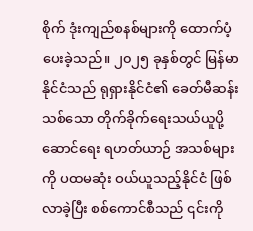စိုက် ဒုံးကျည်စနစ်များကို ထောက်ပံ့ပေးခဲ့သည်။ ၂၀၂၅ ခုနှစ်တွင် မြန်မာနိုင်ငံသည် ရုရှားနိုင်ငံ၏ ခေတ်မီဆန်းသစ်သော တိုက်ခိုက်ရေးသယ်ယူပို့ဆောင်ရေး ရဟတ်ယာဉ် အသစ်များကို ပထမဆုံး ဝယ်ယူသည့်နိုင်ငံ ဖြစ်လာခဲ့ပြီး စစ်ကောင်စီသည် ၎င်းကို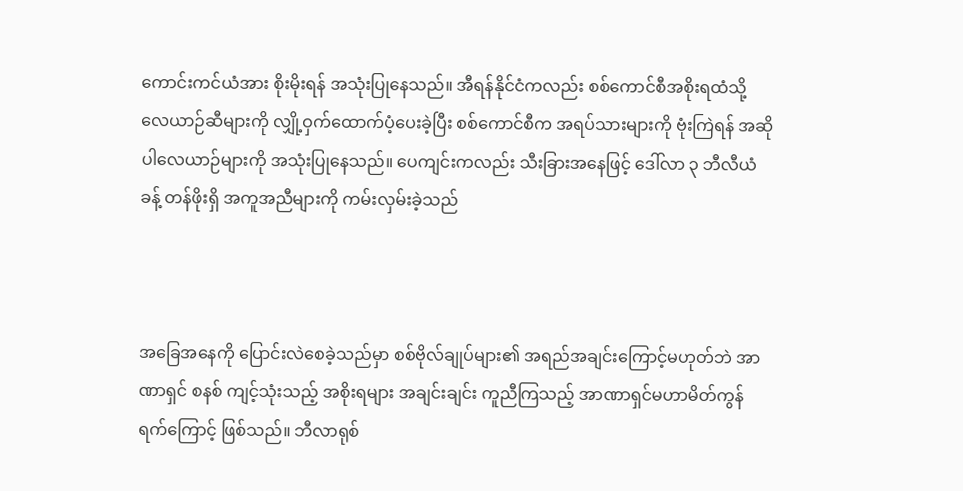ကောင်းကင်ယံအား စိုးမိုးရန် အသုံးပြုနေသည်။ အီရန်နိုင်ငံကလည်း စစ်ကောင်စီအစိုးရထံသို့ လေယာဉ်ဆီများကို လျှို့ဝှက်ထောက်ပံ့ပေးခဲ့ပြီး စစ်ကောင်စီက အရပ်သားများကို ဗုံးကြဲရန် အဆိုပါလေယာဉ်များကို အသုံးပြုနေသည်။ ပေကျင်းကလည်း သီးခြားအနေဖြင့် ဒေါ်လာ ၃ ဘီလီယံခန့် တန်ဖိုးရှိ အကူအညီများကို ကမ်းလှမ်းခဲ့သည်



အခြေအနေကို ပြောင်းလဲစေခဲ့သည်မှာ စစ်ဗိုလ်ချုပ်များ၏ အရည်အချင်းကြောင့်မဟုတ်ဘဲ အာဏာရှင် စနစ် ကျင့်သုံးသည့် အစိုးရများ အချင်းချင်း ကူညီကြသည့် အာဏာရှင်မဟာမိတ်ကွန်ရက်ကြောင့် ဖြစ်သည်။ ဘီလာရုစ်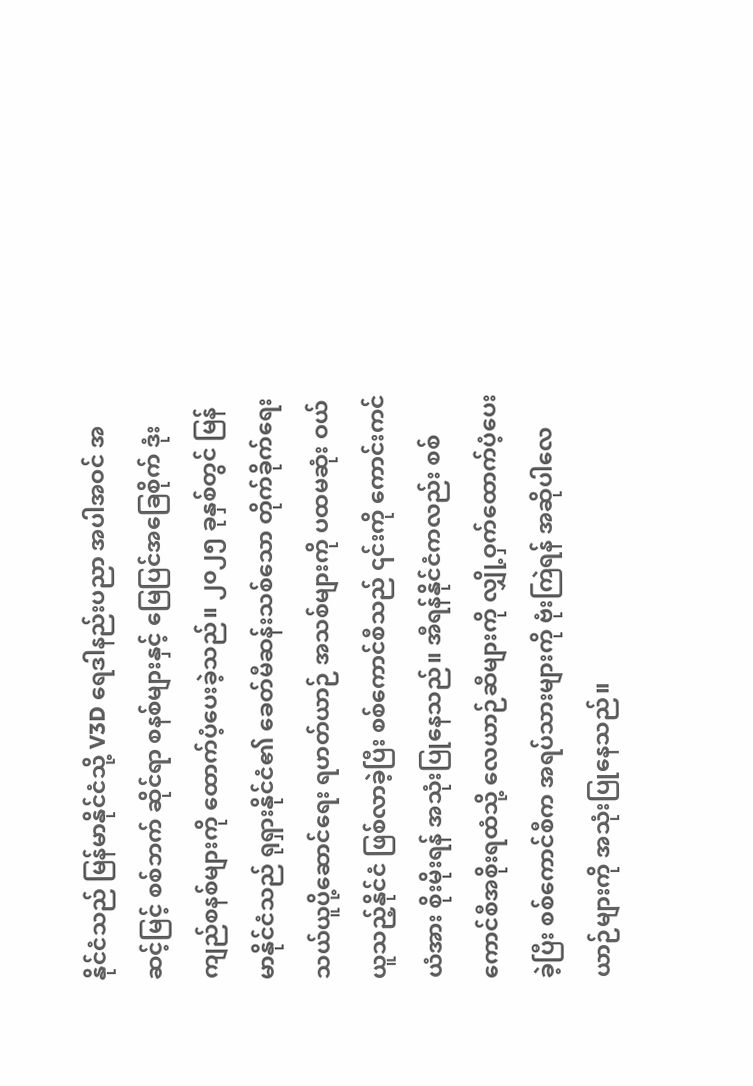နိုင်ငံသည် မြန်မာနိုင်ငံသို့ V3D ရေဒါနည်းပညာ အပါအဝင် အဆင့်မြင့် စစ်ဘက် ဆိုင်ရာ စနစ်များနှင့် မြေပြင်အခြေစိုက် ဒုံးကျည်စနစ်များကို ထောက်ပံ့ပေးခဲ့သည်။ ၂၀၂၅ ခုနှစ်တွင် မြန်မာနိုင်ငံသည် ရုရှားနိုင်ငံ၏ ခေတ်မီဆန်းသစ်သော တိုက်ခိုက်ရေးသယ်ယူပို့ဆောင်ရေး ရဟတ်ယာဉ် အသစ်များကို ပထမဆုံး ဝယ်ယူသည့်နိုင်ငံ ဖြစ်လာခဲ့ပြီး စစ်ကောင်စီသည် ၎င်းကို ကောင်းကင်ယံအား စိုးမိုးရန် အသုံးပြုနေသည်။ အီရန်နိုင်ငံကလည်း စစ်ကောင်စီအစိုးရထံသို့ လေယာဉ်ဆီများကို လျှို့ဝှက်ထောက်ပံ့ပေးခဲ့ပြီး စစ်ကောင်စီက အရပ်သားများကို ဗုံးကြဲရန် အဆိုပါလေယာဉ်များကို အသုံးပြုနေသည်။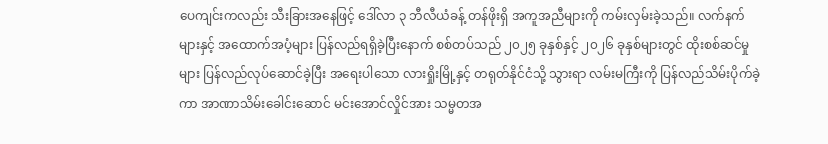ပေကျင်းကလည်း သီးခြားအနေဖြင့် ဒေါ်လာ ၃ ဘီလီယံခန့် တန်ဖိုးရှိ အကူအညီများကို ကမ်းလှမ်းခဲ့သည်။ လက်နက်များနှင့် အထောက်အပံ့များ ပြန်လည်ရရှိခဲ့ပြီးနောက် စစ်တပ်သည် ၂၀၂၅ ခုနှစ်နှင့် ၂၀၂၆ ခုနှစ်များတွင် ထိုးစစ်ဆင်မှုများ ပြန်လည်လုပ်ဆောင်ခဲ့ပြီး အရေးပါသော လားရှိုးမြို့နှင့် တရုတ်နိုင်ငံသို့ သွားရာ လမ်းမကြီးကို ပြန်လည်သိမ်းပိုက်ခဲ့ကာ အာဏာသိမ်းခေါင်းဆောင် မင်းအောင်လှိုင်အား သမ္မတအ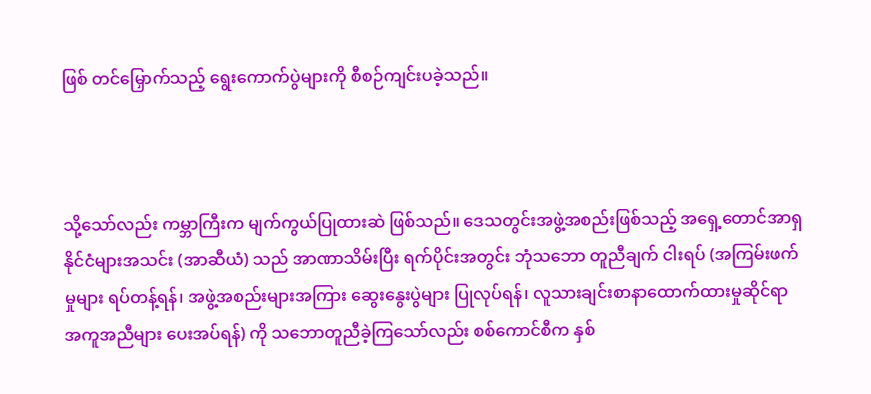ဖြစ် တင်မြှောက်သည့် ရွေးကောက်ပွဲများကို စီစဉ်ကျင်းပခဲ့သည်။



သို့သော်လည်း ကမ္ဘာကြီးက မျက်ကွယ်ပြုထားဆဲ ဖြစ်သည်။ ဒေသတွင်းအဖွဲ့အစည်းဖြစ်သည့် အရှေ့တောင်အာရှနိုင်ငံများအသင်း (အာဆီယံ) သည် အာဏာသိမ်းပြီး ရက်ပိုင်းအတွင်း ဘုံသဘော တူညီချက် ငါးရပ် (အကြမ်းဖက်မှုများ ရပ်တန့်ရန်၊ အဖွဲ့အစည်းများအကြား ဆွေးနွေးပွဲများ ပြုလုပ်ရန်၊ လူသားချင်းစာနာထောက်ထားမှုဆိုင်ရာ အကူအညီများ ပေးအပ်ရန်) ကို သဘောတူညီခဲ့ကြသော်လည်း စစ်ကောင်စီက နှစ်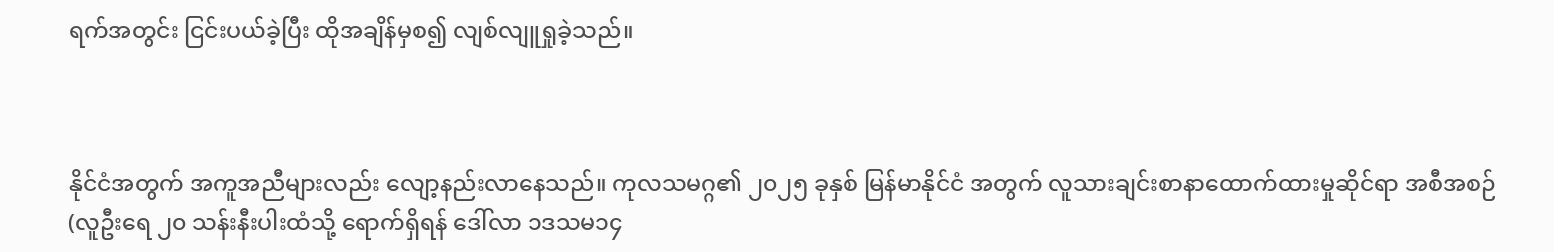ရက်အတွင်း ငြင်းပယ်ခဲ့ပြီး ထိုအချိန်မှစ၍ လျစ်လျူရှုခဲ့သည်။



နိုင်ငံအတွက် အကူအညီများလည်း လျော့နည်းလာနေသည်။ ကုလသမဂ္ဂ၏ ၂၀၂၅ ခုနှစ် မြန်မာနိုင်ငံ အတွက် လူသားချင်းစာနာထောက်ထားမှုဆိုင်ရာ အစီအစဉ် (လူဦးရေ ၂၀ သန်းနီးပါးထံသို့ ရောက်ရှိရန် ဒေါ်လာ ၁ဒသမ၁၄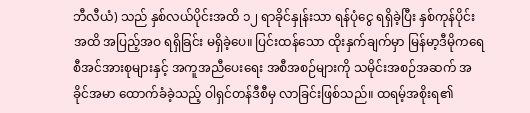ဘီလီယံ) သည် နှစ်လယ်ပိုင်းအထိ ၁၂ ရာခိုင်နှုန်းသာ ရန်ပုံငွေ ရရှိခဲ့ပြီး နှစ်ကုန်ပိုင်း အထိ အပြည့်အဝ ရရှိခြင်း မရှိခဲ့ပေ။ ပြင်းထန်သော ထိုးနှက်ချက်မှာ မြန်မာ့ဒီမိုကရေစီအင်အားစုများနှင့် အကူအညီပေးရေး အစီအစဉ်များကို သမိုင်းအစဉ်အဆက် အခိုင်အမာ ထောက်ခံခဲ့သည့် ဝါရှင်တန်ဒီစီမှ လာခြင်းဖြစ်သည်။ ထရမ့်အစိုးရ၏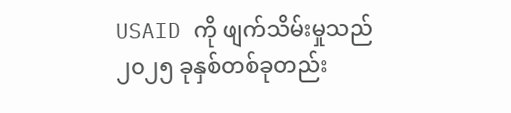USAID ကို ဖျက်သိမ်းမှုသည် ၂၀၂၅ ခုနှစ်တစ်ခုတည်း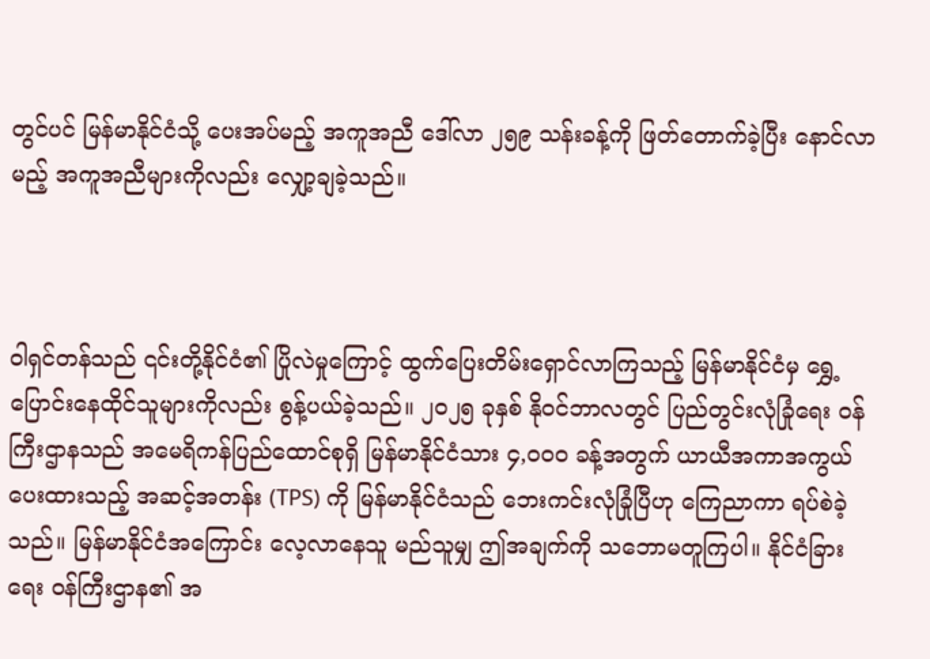တွင်ပင် မြန်မာနိုင်ငံသို့ ပေးအပ်မည့် အကူအညီ ဒေါ်လာ ၂၅၉ သန်းခန့်ကို ဖြတ်တောက်ခဲ့ပြီး နောင်လာမည့် အကူအညီများကိုလည်း လျှော့ချခဲ့သည်။



ဝါရှင်တန်သည် ၎င်းတို့နိုင်ငံ၏ ပြိုလဲမှုကြောင့် ထွက်ပြေးတိမ်းရှောင်လာကြသည့် မြန်မာနိုင်ငံမှ ရွှေ့ပြောင်းနေထိုင်သူများကိုလည်း စွန့်ပယ်ခဲ့သည်။ ၂၀၂၅ ခုနှစ် နိုဝင်ဘာလတွင် ပြည်တွင်းလုံခြုံရေး ဝန်ကြီးဌာနသည် အမေရိကန်ပြည်ထောင်စုရှိ မြန်မာနိုင်ငံသား ၄,၀၀၀ ခန့်အတွက် ယာယီအကာအကွယ် ပေးထားသည့် အဆင့်အတန်း (TPS) ကို မြန်မာနိုင်ငံသည် ဘေးကင်းလုံခြုံပြီဟု ကြေညာကာ ရပ်စဲခဲ့ သည်။ မြန်မာနိုင်ငံအကြောင်း လေ့လာနေသူ မည်သူမျှ ဤအချက်ကို သဘောမတူကြပါ။ နိုင်ငံခြားရေး ဝန်ကြီးဌာန၏ အ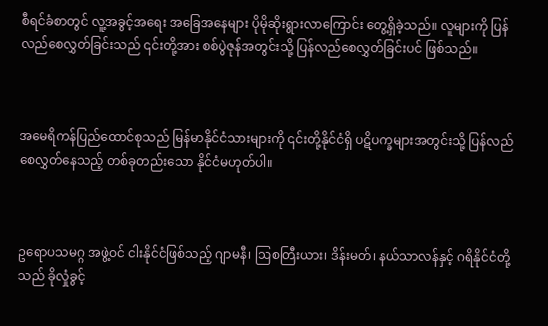စီရင်ခံစာတွင် လူ့အခွင့်အရေး အခြေအနေများ ပိုမိုဆိုးရွားလာကြောင်း တွေ့ရှိခဲ့သည်။ လူများကို ပြန်လည်စေလွှတ်ခြင်းသည် ၎င်းတို့အား စစ်ပွဲဇုန်အတွင်းသို့ ပြန်လည်စေလွှတ်ခြင်းပင် ဖြစ်သည်။



အမေရိကန်ပြည်ထောင်စုသည် မြန်မာနိုင်ငံသားများကို ၎င်းတို့နိုင်ငံရှိ ပဋိပက္ခများအတွင်းသို့ ပြန်လည်စေလွှတ်နေသည့် တစ်ခုတည်းသော နိုင်ငံမဟုတ်ပါ။



ဥရောပသမဂ္ဂ အဖွဲ့ဝင် ငါးနိုင်ငံဖြစ်သည့် ဂျာမနီ၊ ဩစတြီးယား၊ ဒိန်းမတ်၊ နယ်သာလန်နှင့် ဂရိနိုင်ငံတို့သည် ခိုလှုံခွင့်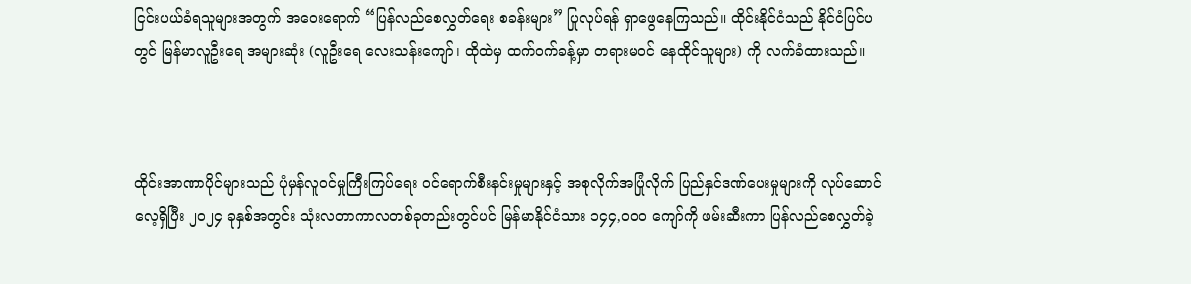ငြင်းပယ်ခံရသူများအတွက် အဝေးရောက် “ပြန်လည်စေလွှတ်ရေး စခန်းများ” ပြုလုပ်ရန် ရှာဖွေနေကြသည်။ ထိုင်းနိုင်ငံသည် နိုင်ငံပြင်ပတွင် မြန်မာလူဦးရေ အများဆုံး (လူဦးရေ လေးသန်းကျော်၊ ထိုထဲမှ ထက်ဝက်ခန့်မှာ တရားမဝင် နေထိုင်သူများ) ကို လက်ခံထားသည်။



ထိုင်းအာဏာပိုင်များသည် ပုံမှန်လူဝင်မှုကြီးကြပ်ရေး ဝင်ရောက်စီးနင်းမှုများနှင့် အစုလိုက်အပြုံလိုက် ပြည်နှင်ဒဏ်ပေးမှုများကို လုပ်ဆောင်လေ့ရှိပြီး ၂၀၂၄ ခုနှစ်အတွင်း သုံးလတာကာလတစ်ခုတည်းတွင်ပင် မြန်မာနိုင်ငံသား ၁၄၄,၀၀၀ ကျော်ကို ဖမ်းဆီးကာ ပြန်လည်စေလွှတ်ခဲ့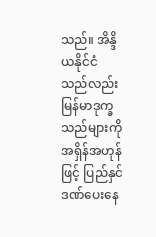သည်။ အိန္ဒိယနိုင်ငံသည်လည်း မြန်မာဒုက္ခသည်များကို အရှိန်အဟုန်ဖြင့် ပြည်နှင်ဒဏ်ပေးနေ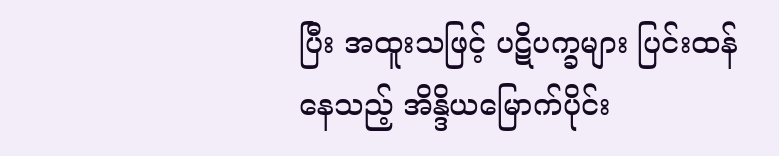ပြီး အထူးသဖြင့် ပဋိပက္ခများ ပြင်းထန်နေသည့် အိန္ဒိယမြောက်ပိုင်း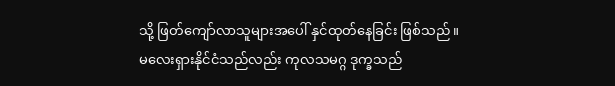သို့ ဖြတ်ကျော်လာသူများအပေါ် နှင်ထုတ်နေခြင်း ဖြစ်သည်။ မလေးရှားနိုင်ငံသည်လည်း ကုလသမဂ္ဂ ဒုက္ခသည်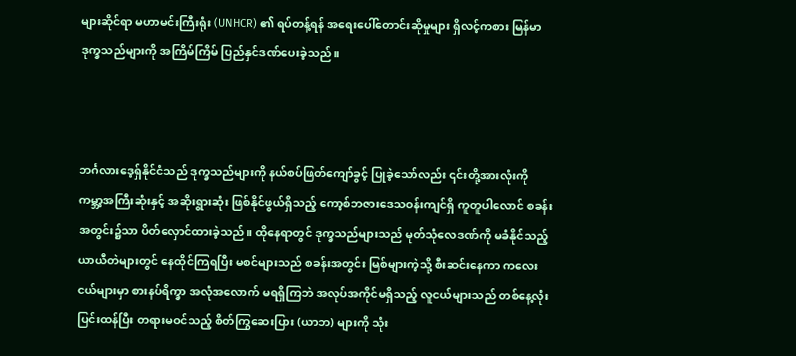များဆိုင်ရာ မဟာမင်းကြီးရုံး (UNHCR) ၏ ရပ်တန့်ရန် အရေးပေါ်တောင်းဆိုမှုများ ရှိလင့်ကစား မြန်မာဒုက္ခသည်များကို အကြိမ်ကြိမ် ပြည်နှင်ဒဏ်ပေးခဲ့သည်။



ဘင်္ဂလားဒေ့ရှ်နိုင်ငံသည် ဒုက္ခသည်များကို နယ်စပ်ဖြတ်ကျော်ခွင့် ပြုခဲ့သော်လည်း ၎င်းတို့အားလုံးကို ကမ္ဘာ့အကြီးဆုံးနှင့် အဆိုးရွားဆုံး ဖြစ်နိုင်ဖွယ်ရှိသည့် ကော့စ်ဘဇားဒေသဝန်းကျင်ရှိ ကူတူပါလောင် စခန်းအတွင်း၌သာ ပိတ်လှောင်ထားခဲ့သည်။ ထိုနေရာတွင် ဒုက္ခသည်များသည် မုတ်သုံလေဒဏ်ကို မခံနိုင်သည့် ယာယီတဲများတွင် နေထိုင်ကြရပြီး မစင်များသည် စခန်းအတွင်း မြစ်များကဲ့သို့ စီးဆင်းနေကာ ကလေးငယ်များမှာ စားနပ်ရိက္ခာ အလုံအလောက် မရရှိကြဘဲ အလုပ်အကိုင်မရှိသည့် လူငယ်များသည် တစ်နေ့လုံး ပြင်းထန်ပြီး တရားမဝင်သည့် စိတ်ကြွဆေးပြား (ယာဘ) များကို သုံး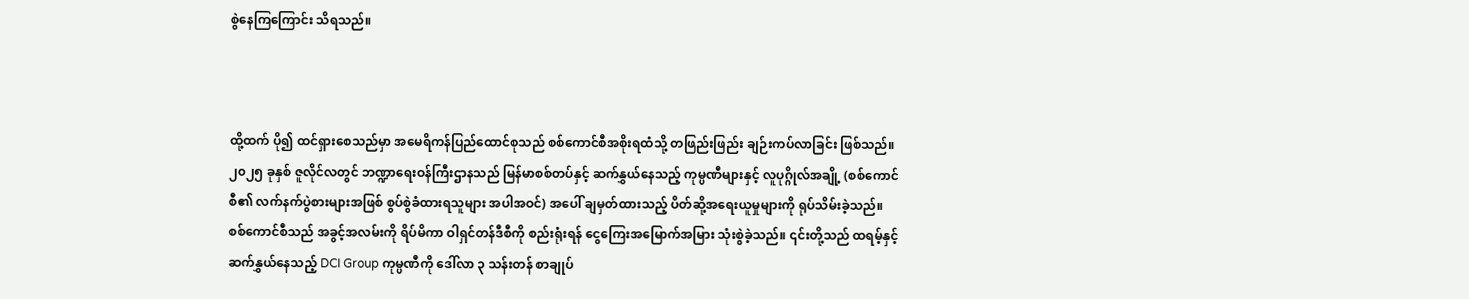စွဲနေကြကြောင်း သိရသည်။



ထို့ထက် ပို၍ ထင်ရှားစေသည်မှာ အမေရိကန်ပြည်ထောင်စုသည် စစ်ကောင်စီအစိုးရထံသို့ တဖြည်းဖြည်း ချဉ်းကပ်လာခြင်း ဖြစ်သည်။ ၂၀၂၅ ခုနှစ် ဇူလိုင်လတွင် ဘဏ္ဍာရေးဝန်ကြီးဌာနသည် မြန်မာစစ်တပ်နှင့် ဆက်နွှယ်နေသည့် ကုမ္ပဏီများနှင့် လူပုဂ္ဂိုလ်အချို့ (စစ်ကောင်စီ၏ လက်နက်ပွဲစားများအဖြစ် စွပ်စွဲခံထားရသူများ အပါအဝင်) အပေါ် ချမှတ်ထားသည့် ပိတ်ဆို့အရေးယူမှုများကို ရုပ်သိမ်းခဲ့သည်။ စစ်ကောင်စီသည် အခွင့်အလမ်းကို ရိပ်မိကာ ဝါရှင်တန်ဒီစီကို စည်းရုံးရန် ငွေကြေးအမြောက်အမြား သုံးစွဲခဲ့သည်။ ၎င်းတို့သည် ထရမ့်နှင့် ဆက်နွှယ်နေသည့် DCI Group ကုမ္ပဏီကို ဒေါ်လာ ၃ သန်းတန် စာချုပ်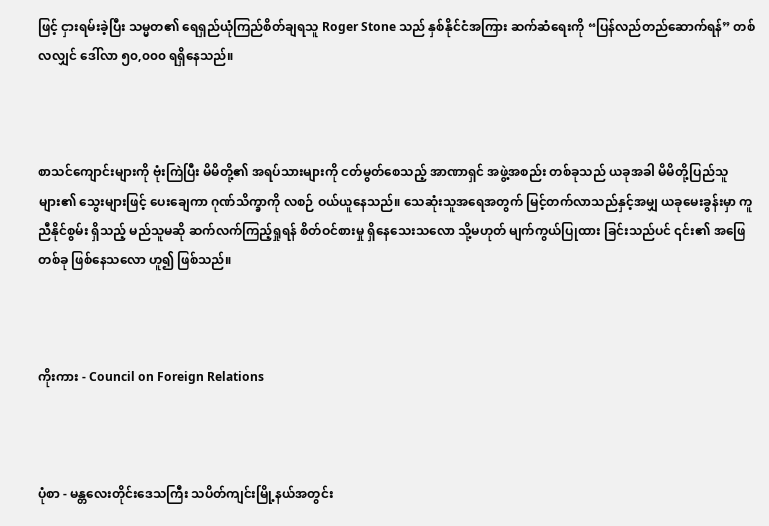ဖြင့် ငှားရမ်းခဲ့ပြီး သမ္မတ၏ ရေရှည်ယုံကြည်စိတ်ချရသူ Roger Stone သည် နှစ်နိုင်ငံအကြား ဆက်ဆံရေးကို “ပြန်လည်တည်ဆောက်ရန်” တစ်လလျှင် ဒေါ်လာ ၅၀,၀၀၀ ရရှိနေသည်။



စာသင်ကျောင်းများကို ဗုံးကြဲပြီး မိမိတို့၏ အရပ်သားများကို ငတ်မွတ်စေသည့် အာဏာရှင် အဖွဲ့အစည်း တစ်ခုသည် ယခုအခါ မိမိတို့ပြည်သူများ၏ သွေးများဖြင့် ပေးချေကာ ဂုဏ်သိက္ခာကို လစဉ် ဝယ်ယူနေသည်။ သေဆုံးသူအရေအတွက် မြင့်တက်လာသည်နှင့်အမျှ ယခုမေးခွန်းမှာ ကူညီနိုင်စွမ်း ရှိသည့် မည်သူမဆို ဆက်လက်ကြည့်ရှုရန် စိတ်ဝင်စားမှု ရှိနေသေးသလော သို့မဟုတ် မျက်ကွယ်ပြုထား ခြင်းသည်ပင် ၎င်း၏ အဖြေတစ်ခု ဖြစ်နေသလော ဟူ၍ ဖြစ်သည်။



ကိုးကား - Council on Foreign Relations



ပုံစာ - မန္တလေးတိုင်းဒေသကြီး သပိတ်ကျင်းမြို့နယ်အတွင်း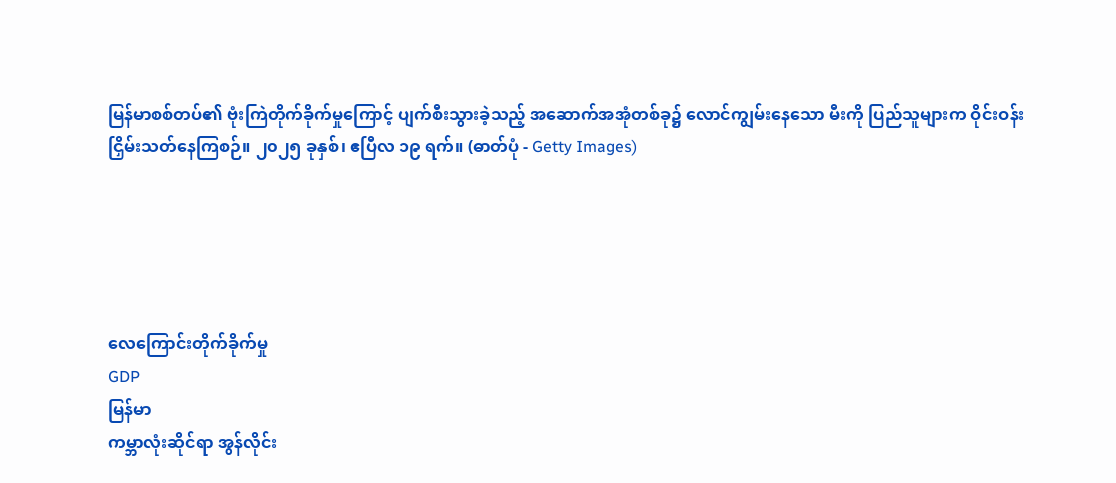မြန်မာစစ်တပ်၏ ဗုံးကြဲတိုက်ခိုက်မှုကြောင့် ပျက်စီးသွားခဲ့သည့် အဆောက်အအုံတစ်ခု၌ လောင်ကျွမ်းနေသော မီးကို ပြည်သူများက ဝိုင်းဝန်းငြှိမ်းသတ်နေကြစဉ်။ ၂၀၂၅ ခုနှစ်၊ ဧပြီလ ၁၉ ရက်။ (ဓာတ်ပုံ - Getty Images)





လေကြောင်းတိုက်ခိုက်မှု
GDP
မြန်မာ
ကမ္ဘာလုံးဆိုင်ရာ အွန်လိုင်း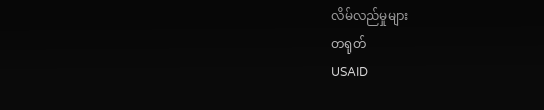လိမ်လည်မှုများ
တရုတ်
USAID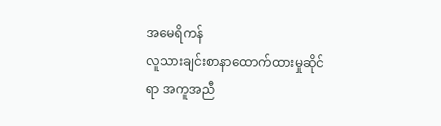အမေရိကန်
လူသားချင်းစာနာထောက်ထားမှုဆိုင်ရာ အကူအညီ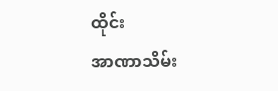ထိုင်း
အာဏာသိမ်း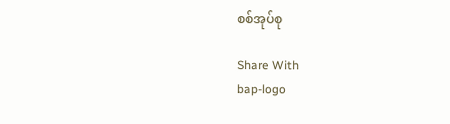စစ်အုပ်စု

Share With
bap-logo